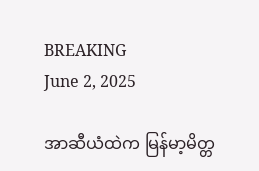BREAKING
June 2, 2025

အာဆီယံထဲက မြန်မာ့မိတ္တ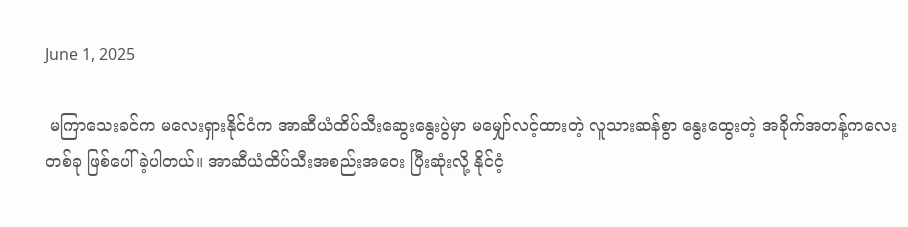June 1, 2025

 မကြာသေးခင်က မလေးရှားနိုင်ငံက အာဆီယံထိပ်သီးဆွေးနွေးပွဲမှာ မမျှော်လင့်ထားတဲ့ လူသားဆန်စွာ နွေးထွေးတဲ့ အခိုက်အတန့်ကလေးတစ်ခု ဖြစ်ပေါ်ခဲ့ပါတယ်။ အာဆီယံထိပ်သီးအစည်းအဝေး ပြီးဆုံးလို့ နိုင်ငံ့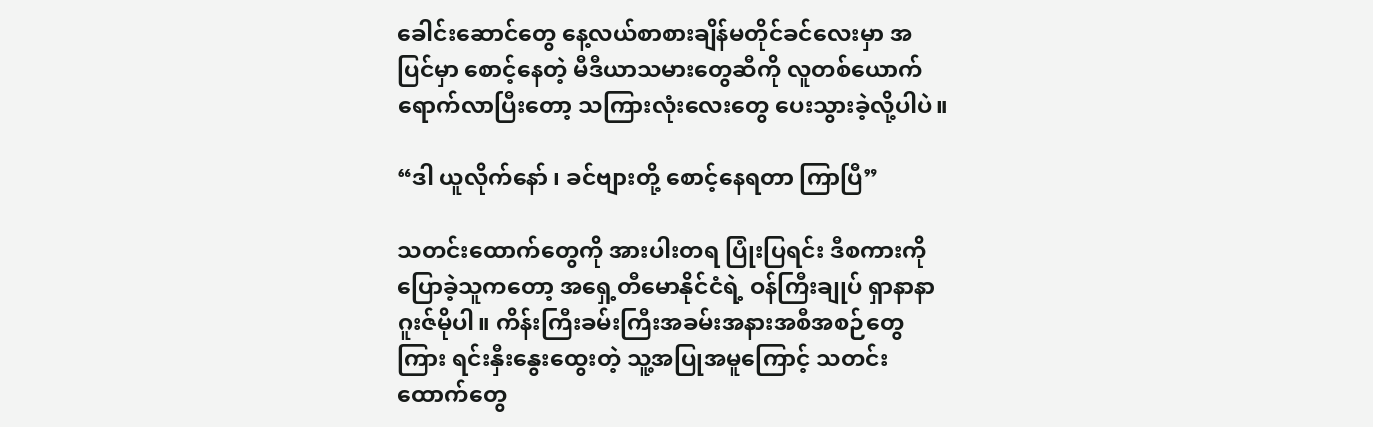ခေါင်းဆောင်တွေ နေ့လယ်စာစားချိန်မတိုင်ခင်လေးမှာ အပြင်မှာ စောင့်နေတဲ့ မီဒီယာသမားတွေဆီကို လူတစ်ယောက် ရောက်လာပြီးတော့ သကြားလုံးလေးတွေ ပေးသွားခဲ့လို့ပါပဲ။

“ဒါ ယူလိုက်နော် ၊ ခင်ဗျားတို့ စောင့်နေရတာ ကြာပြီ”

သတင်းထောက်တွေကို အားပါးတရ ပြုံးပြရင်း ဒီစကားကို ပြောခဲ့သူကတော့ အရှေ့တီမောနိုင်ငံရဲ့ ဝန်ကြီးချုပ် ရှာနာနာဂူးဇ်မိုပါ။ ကိန်းကြီးခမ်းကြီးအခမ်းအနားအစီအစဉ်တွေကြား ရင်းနှီးနွေးထွေးတဲ့ သူ့အပြုအမူကြောင့် သတင်းထောက်တွေ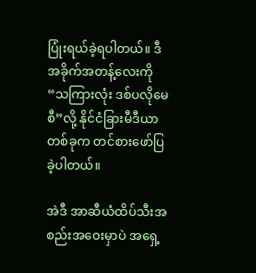ပြုံးရယ်ခဲ့ရပါတယ်။ ဒီအခိုက်အတန့်လေးကို “သကြားလုံး ဒစ်ပလိုမေစီ”လို့ နိုင်ငံခြားမီဒီယာတစ်ခုက တင်စားဖော်ပြခဲ့ပါတယ်။

အဲဒီ အာဆီယံထိပ်သီးအစည်းအဝေးမှာပဲ အရှေ့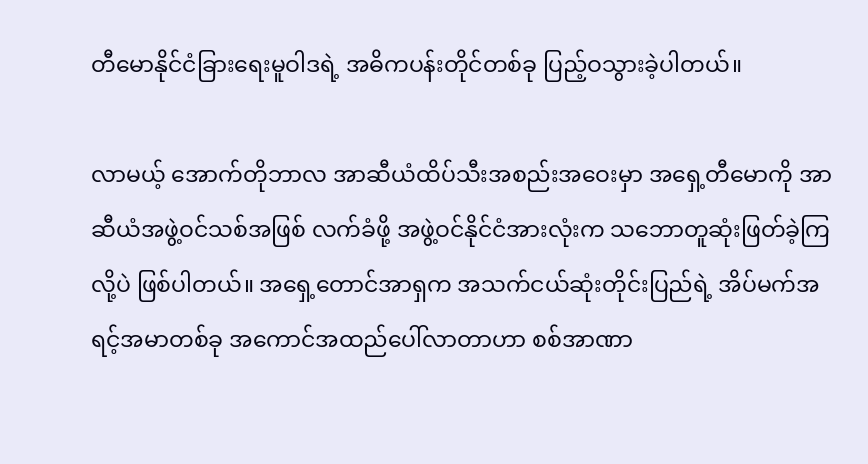တီမောနိုင်ငံခြားရေးမူဝါဒရဲ့ အဓိကပန်းတိုင်တစ်ခု ပြည့်ဝသွားခဲ့ပါတယ်။

လာမယ့် အောက်တိုဘာလ အာဆီယံထိပ်သီးအစည်းအဝေးမှာ အရှေ့တီမောကို အာဆီယံအဖွဲ့ဝင်သစ်အဖြစ် လက်ခံဖို့ အဖွဲ့ဝင်နိုင်ငံအားလုံးက သဘောတူဆုံးဖြတ်ခဲ့ကြလို့ပဲ ဖြစ်ပါတယ်။ အရှေ့တောင်အာရှက အသက်ငယ်ဆုံးတိုင်းပြည်ရဲ့ အိပ်မက်အရင့်အမာတစ်ခု အကောင်အထည်ပေါ်လာတာဟာ စစ်အာဏာ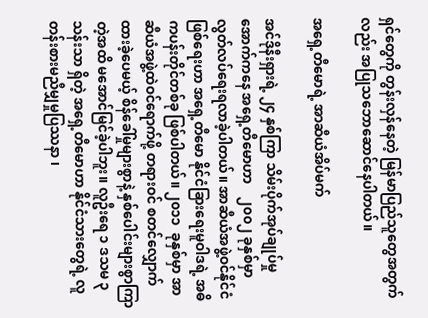ရှင်တွေကို တွန်းလှန်နေတဲ့ မြန်မာပြည်သူတွေအတွက်လည်း အပြုသဘောဆောင်နေပါတယ်။

အရှေ့တီမောရဲ့ အာဆီယံအိပ်မက်

အင်ဒိုနီးရှားရဲ့ ၂၄ နှစ်ကြာ သိမ်းပိုက်အုပ်ချုပ်မှုအောက်ကနေ အရှေ့တီမောဟာ    ၂၀၀၂ ခုနှစ်မှာ လွတ်လပ်ရေးရလာခဲ့ပါတယ်။ အာဆီယံအဖွဲ့ဝင်နိုင်ငံဖြစ်ရေးဟာ အရှေ့တီမော နိုင်ငံခြားရေးမူဝါဒရဲ့ အဓိကပန်းတိုင်တစ်ခု ဖြစ်ပါတယ်။ ၂၀၁၁  ခုနှစ်မှာ အာဆီယံအဖွဲ့ထဲဝင်ရောက်ဖို့ တရားဝင် စတင်လျှောက်ထားခဲ့ပေမယ့် စိန်ခေါ်မှုများစွာနဲ့ နှစ်ပေါင်းများစွာကြာတဲ့အထိ မအောင်မြင်ခဲ့ပါဘူး။ လူဦးရေ ၁ ဒသမ ၃ သန်းသာ ရှိတဲ့ အရှေ့တီမောဟာ နိုင်ငံသားတွေရဲ့ လူတန်းစားမညီမျှမှုပြဿနာ ၊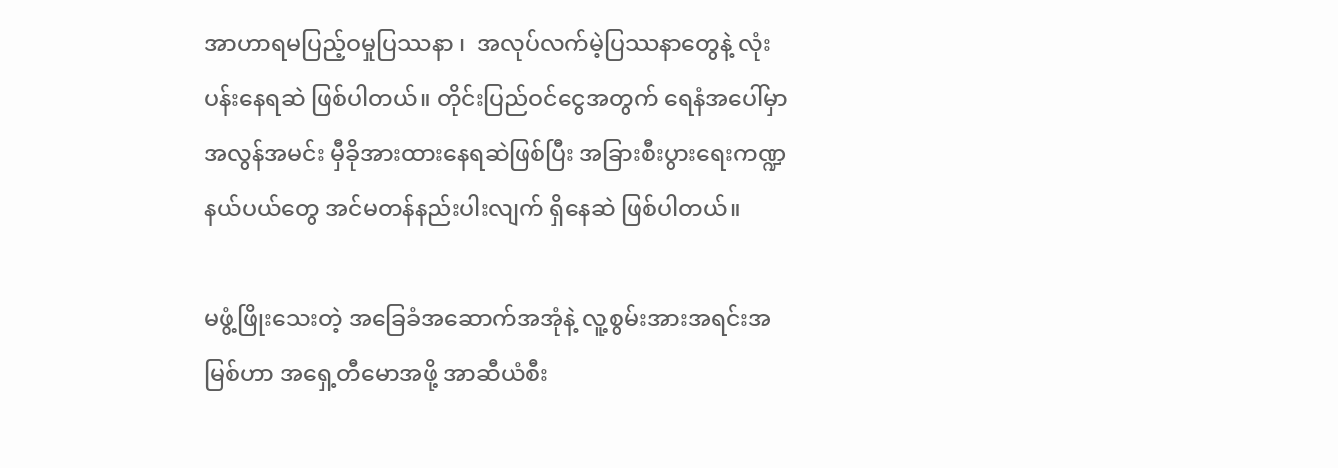အာဟာရမပြည့်ဝမှုပြဿနာ ၊  အလုပ်လက်မဲ့ပြဿနာတွေနဲ့ လုံးပန်းနေရဆဲ ဖြစ်ပါတယ်။ တိုင်းပြည်ဝင်ငွေအတွက် ရေနံအပေါ်မှာ အလွန်အမင်း မှီခိုအားထားနေရဆဲဖြစ်ပြီး အခြားစီးပွားရေးကဏ္ဍနယ်ပယ်တွေ အင်မတန်နည်းပါးလျက် ရှိနေဆဲ ဖြစ်ပါတယ်။

မဖွံ့ဖြိုးသေးတဲ့ အခြေခံအဆောက်အအုံနဲ့ လူ့စွမ်းအားအရင်းအမြစ်ဟာ အရှေ့တီမောအဖို့ အာဆီယံစီး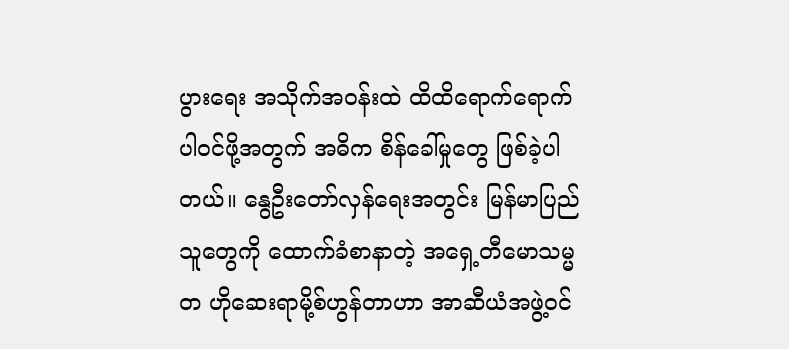ပွားရေး အသိုက်အဝန်းထဲ ထိထိရောက်ရောက် ပါဝင်ဖို့အတွက် အဓိက စိန်ခေါ်မှုတွေ ဖြစ်ခဲ့ပါတယ်။ နွေဦးတော်လှန်ရေးအတွင်း မြန်မာပြည်သူတွေကို ထောက်ခံစာနာတဲ့ အရှေ့တီမောသမ္မတ ဟိုဆေးရာမို့စ်ဟွန်တာဟာ အာဆီယံအဖွဲ့ဝင်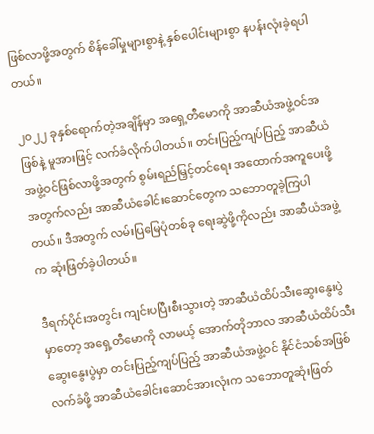ဖြစ်လာဖို့အတွက် စိန်ခေါ်မှုများစွာနဲ့ နှစ်ပေါင်းများစွာ နပန်းလုံးခဲ့ရပါတယ်။

၂၀၂၂ ခုနှစ်ရောက်တဲ့အချိန်မှာ အရှေ့တီမောကို အာဆီယံအဖွဲ့ဝင်အဖြစ်နဲ့ မူအားဖြင့် လက်ခံလိုက်ပါတယ်။ တင်းပြည့်ကျပ်ပြည့် အာဆီယံအဖွဲ့ဝင်ဖြစ်လာဖို့အတွက် စွမ်းရည်မြှင့်တင်ရေး အထောက်အကူပေးဖို့အတွက်လည်း အာဆီယံခေါင်းဆောင်တွေက သဘောတူခဲ့ကြပါတယ်။ ဒီအတွက် လမ်းပြမြေပုံတစ်ခု ရေးဆွဲဖို့ကိုလည်း အာဆီယံအဖွဲ့က ဆုံးဖြတ်ခဲ့ပါတယ်။

ဒီရက်ပိုင်းအတွင်း ကျင်းပပြီးစီးသွားတဲ့ အာဆီယံထိပ်သီးဆွေးနွေးပွဲမှာတော့ အရှေ့တီမောကို လာမယ့် အောက်တိုဘာလ အာဆီယံထိပ်သီးဆွေးနွေးပွဲမှာ တင်းပြည့်ကျပ်ပြည့် အာဆီယံအဖွဲ့ဝင် နိုင်ငံသစ်အဖြစ် လက်ခံဖို့ အာဆီယံခေါင်းဆောင်အားလုံးက သဘောတူဆုံးဖြတ်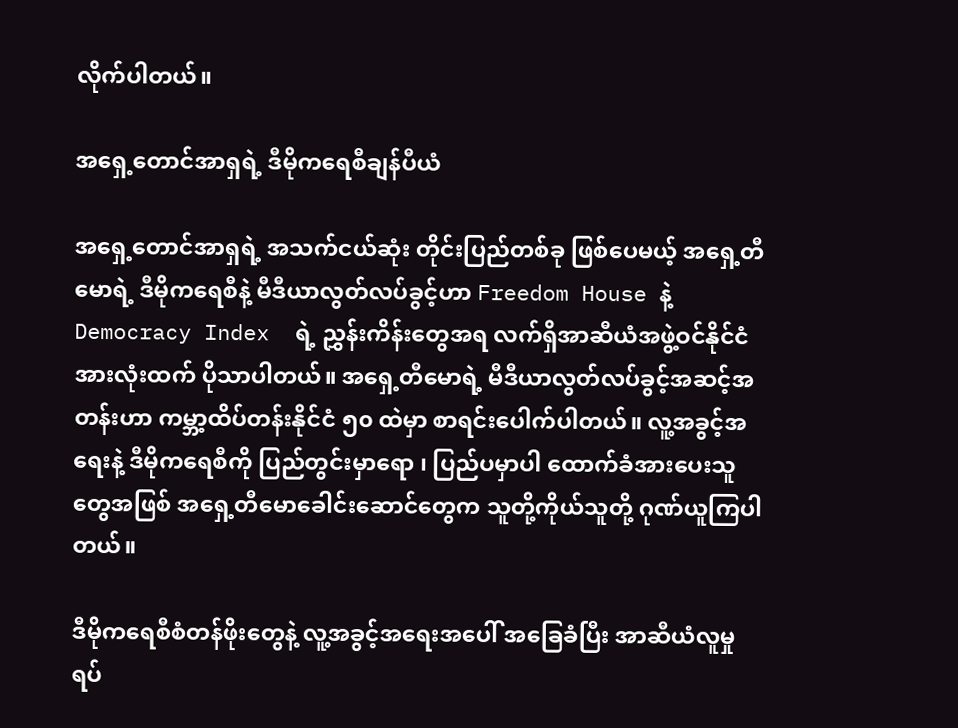လိုက်ပါတယ်။

အရှေ့တောင်အာရှရဲ့ ဒီမိုကရေစီချန်ပီယံ

အရှေ့တောင်အာရှရဲ့ အသက်ငယ်ဆုံး တိုင်းပြည်တစ်ခု ဖြစ်ပေမယ့် အရှေ့တီမောရဲ့ ဒီမိုကရေစီနဲ့ မီဒီယာလွတ်လပ်ခွင့်ဟာ Freedom House နဲ့ Democracy Index  ရဲ့ ညွှန်းကိန်းတွေအရ လက်ရှိအာဆီယံအဖွဲ့ဝင်နိုင်ငံအားလုံးထက် ပိုသာပါတယ်။ အရှေ့တီမောရဲ့ မီဒီယာလွတ်လပ်ခွင့်အဆင့်အတန်းဟာ ကမ္ဘာ့ထိပ်တန်းနိုင်ငံ ၅၀ ထဲမှာ စာရင်းပေါက်ပါတယ်။ လူ့အခွင့်အရေးနဲ့ ဒီမိုကရေစီကို ပြည်တွင်းမှာရော ၊ ပြည်ပမှာပါ ထောက်ခံအားပေးသူတွေအဖြစ် အရှေ့တီမောခေါင်းဆောင်တွေက သူတို့ကိုယ်သူတို့ ဂုဏ်ယူကြပါတယ်။

ဒီမိုကရေစီစံတန်ဖိုးတွေနဲ့ လူ့အခွင့်အရေးအပေါ် အခြေခံပြီး အာဆီယံလူမှုရပ်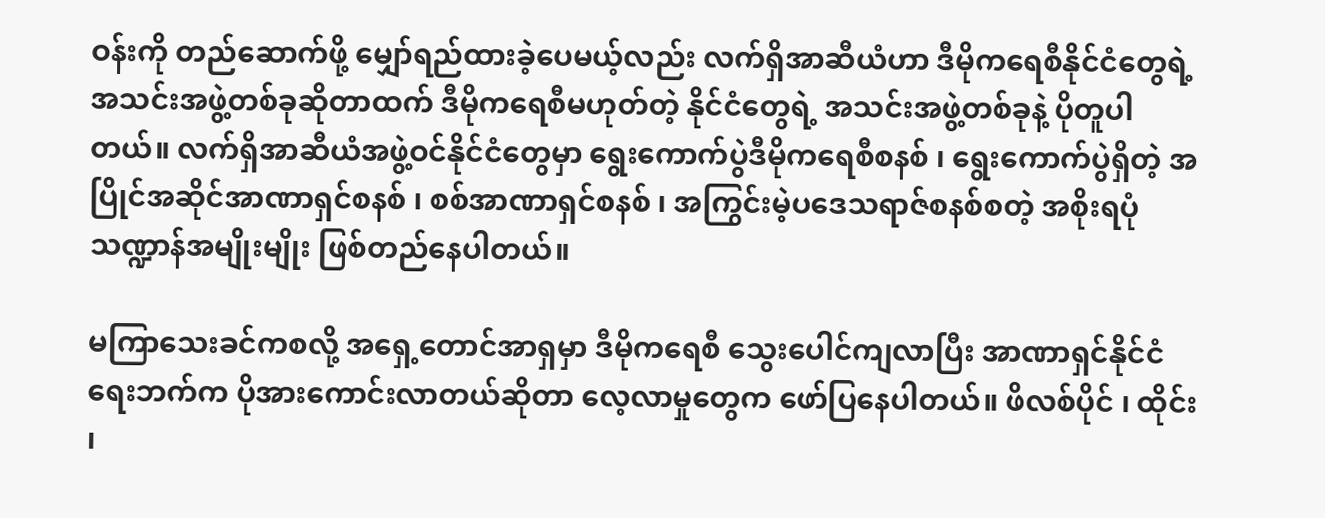ဝန်းကို တည်ဆောက်ဖို့ မျှော်ရည်ထားခဲ့ပေမယ့်လည်း လက်ရှိအာဆီယံဟာ ဒီမိုကရေစီနိုင်ငံတွေရဲ့ အသင်းအဖွဲ့တစ်ခုဆိုတာထက် ဒီမိုကရေစီမဟုတ်တဲ့ နိုင်ငံတွေရဲ့ အသင်းအဖွဲ့တစ်ခုနဲ့ ပိုတူပါတယ်။ လက်ရှိအာဆီယံအဖွဲ့ဝင်နိုင်ငံတွေမှာ ရွေးကောက်ပွဲဒီမိုကရေစီစနစ် ၊ ရွေးကောက်ပွဲရှိတဲ့ အပြိုင်အဆိုင်အာဏာရှင်စနစ် ၊ စစ်အာဏာရှင်စနစ် ၊ အကြွင်းမဲ့ပဒေသရာဇ်စနစ်စတဲ့ အစိုးရပုံသဏ္ဍာန်အမျိုးမျိုး ဖြစ်တည်နေပါတယ်။

မကြာသေးခင်ကစလို့ အရှေ့တောင်အာရှမှာ ဒီမိုကရေစီ သွေးပေါင်ကျလာပြီး အာဏာရှင်နိုင်ငံရေးဘက်က ပိုအားကောင်းလာတယ်ဆိုတာ လေ့လာမှုတွေက ဖော်ပြနေပါတယ်။ ဖိလစ်ပိုင် ၊ ထိုင်း ၊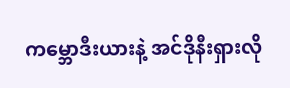ကမ္ဘောဒီးယားနဲ့ အင်ဒိုနီးရှားလို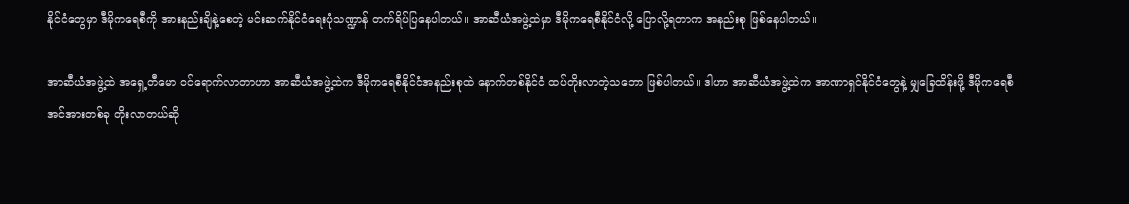နိုင်ငံတွေမှာ ဒီမိုကရေစီကို အားနည်းချိနဲ့စေတဲ့ မင်းဆက်နိုင်ငံရေးပုံသဏ္ဍာန် တက်ရိပ်ပြနေပါတယ်။ အာဆီယံအဖွဲ့ထဲမှာ ဒီမိုကရေစီနိုင်ငံလို့ ပြောလို့ရတာက အနည်းစု ဖြစ်နေပါတယ်။

အာဆီယံအဖွဲ့ထဲ အရှေ့တီမော ဝင်ရောက်လာတာဟာ အာဆီယံအဖွဲ့ထဲက ဒီမိုကရေစီနိုင်ငံအနည်းစုထဲ နောက်တစ်နိုင်ငံ ထပ်တိုးလာတဲ့သဘော ဖြစ်ပါတယ်။ ဒါဟာ အာဆီယံအဖွဲ့ထဲက အာဏာရှင်နိုင်ငံတွေနဲ့ မျှခြေထိန်းဖို့ ဒီမိုကရေစီအင်အားတစ်ခု တိုးလာတယ်ဆို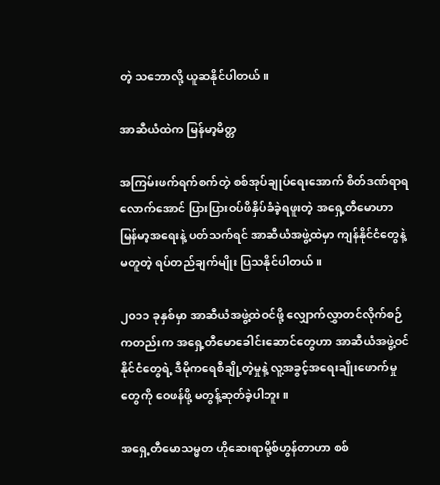တဲ့ သဘောလို့ ယူဆနိုင်ပါတယ်။

အာဆီယံထဲက မြန်မာ့မိတ္တ

အကြမ်းဖက်ရက်စက်တဲ့ စစ်အုပ်ချုပ်ရေးအောက် စိတ်ဒဏ်ရာရလောက်အောင် ပြားပြားဝပ်ဖိနှိပ်ခံခဲ့ရဖူးတဲ့ အရှေ့တီမောဟာ မြန်မာ့အရေးနဲ့ ပတ်သက်ရင် အာဆီယံအဖွဲ့ထဲမှာ ကျန်နိုင်ငံတွေနဲ့ မတူတဲ့ ရပ်တည်ချက်မျိုး ပြသနိုင်ပါတယ်။

၂၀၁၁ ခုနှစ်မှာ အာဆီယံအဖွဲ့ထဲဝင်ဖို့ လျှောက်လွှာတင်လိုက်စဉ်ကတည်းက အရှေ့တီမောခေါင်းဆောင်တွေဟာ အာဆီယံအဖွဲ့ဝင်နိုင်ငံတွေရဲ့ ဒီမိုကရေစီချို့တဲ့မှုနဲ့ လူ့အခွင့်အရေးချိုးဖောက်မှုတွေကို ဝေဖန်ဖို့ မတွန့်ဆုတ်ခဲ့ပါဘူး။

အရှေ့တီမောသမ္မတ ဟိုဆေးရာမို့စ်ဟွန်တာဟာ စစ်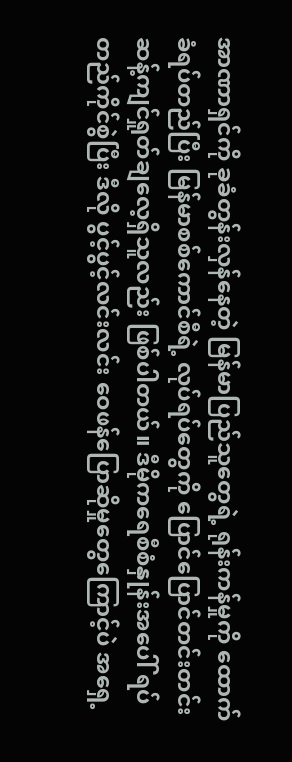အာဏာရှင်ကို ခုခံတွန်းလှန်နေတဲ့ မြန်မာပြည်သူတွေရဲ့ ရုန်းကန်မှုကို ထောက်ခံရပ်တည်ပြီး မြန်မာစစ်ကောင်စီရဲ့ လုပ်ရပ်တွေကို ပြောင်ပြောင်တင်းတင်း ဆန့်ကျင်ရှုတ်ချလေ့ရှိသူလည်း ဖြစ်ပါတယ်။ ဒီမိုကရေစီစံနှုန်းအပေါ် ရပ်တည်ကိုင်စွဲပြီး ဒီလို ပွင့်ပွင့်လင်းလင်း ဝေဖန်ပြောဆိုမှုတွေကြောင့်ပဲ အရှေ့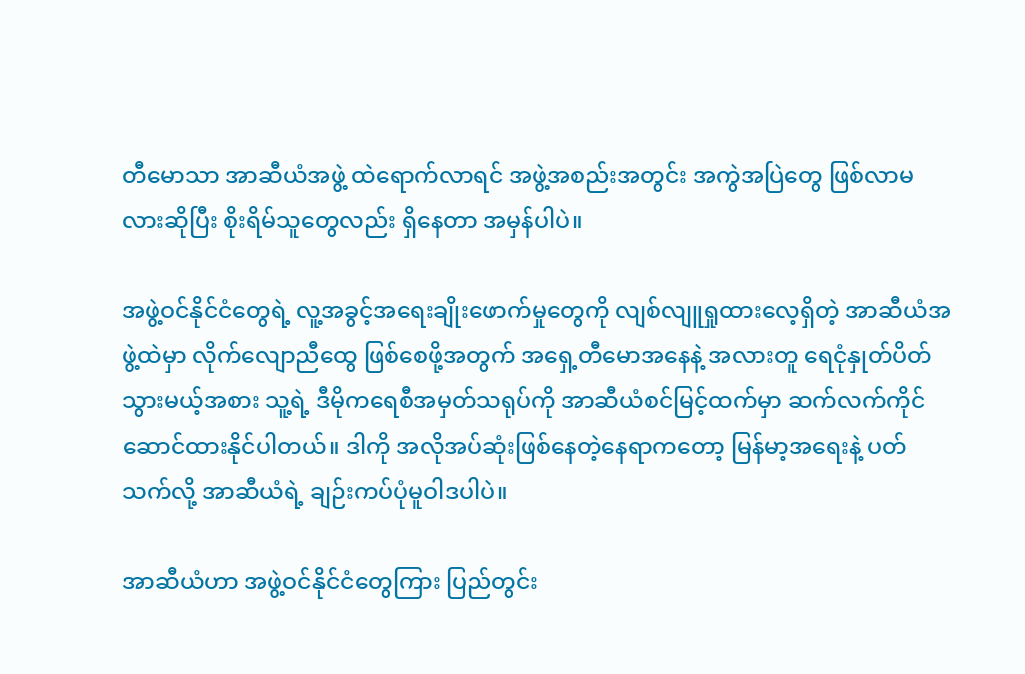တီမောသာ အာဆီယံအဖွဲ့ ထဲရောက်လာရင် အဖွဲ့အစည်းအတွင်း အကွဲအပြဲတွေ ဖြစ်လာမလားဆိုပြီး စိုးရိမ်သူတွေလည်း ရှိနေတာ အမှန်ပါပဲ။

အဖွဲ့ဝင်နိုင်ငံတွေရဲ့ လူ့အခွင့်အရေးချိုးဖောက်မှုတွေကို လျစ်လျူရှုထားလေ့ရှိတဲ့ အာဆီယံအဖွဲ့ထဲမှာ လိုက်လျောညီထွေ ဖြစ်စေဖို့အတွက် အရှေ့တီမောအနေနဲ့ အလားတူ ရေငုံနှုတ်ပိတ်သွားမယ့်အစား သူ့ရဲ့ ဒီမိုကရေစီအမှတ်သရုပ်ကို အာဆီယံစင်မြင့်ထက်မှာ ဆက်လက်ကိုင်ဆောင်ထားနိုင်ပါတယ်။ ဒါကို အလိုအပ်ဆုံးဖြစ်နေတဲ့နေရာကတော့ မြန်မာ့အရေးနဲ့ ပတ်သက်လို့ အာဆီယံရဲ့ ချဉ်းကပ်ပုံမူဝါဒပါပဲ။

အာဆီယံဟာ အဖွဲ့ဝင်နိုင်ငံတွေကြား ပြည်တွင်း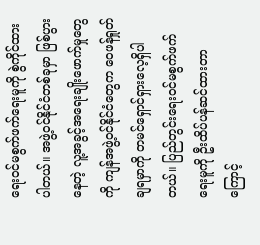ရေးဝင်မစွက်ဖက်ရေးမူကို စွဲကိုင်ထားပါတယ်။ အဖွဲ့ဝင်နိုင်ငံတစ်ခုမှာ ဖြစ်ပွားနေတဲ့ လူ့အခွင့်အရေးချိုးဖောက်မှုတွေကို ကျန်အဖွဲ့ဝင်နိုင်ငံတွေက ဝေဖန်ရှုတ်ချရမှာကို တမင်ရှောင်ရှားလေ့ရှိပါတယ်။ ပြည်တွင်းရေးဝင်မစွက်ဖက်ရေးမူကို ဦးထိပ်ပန်ဆင်ထားတာကြောင့်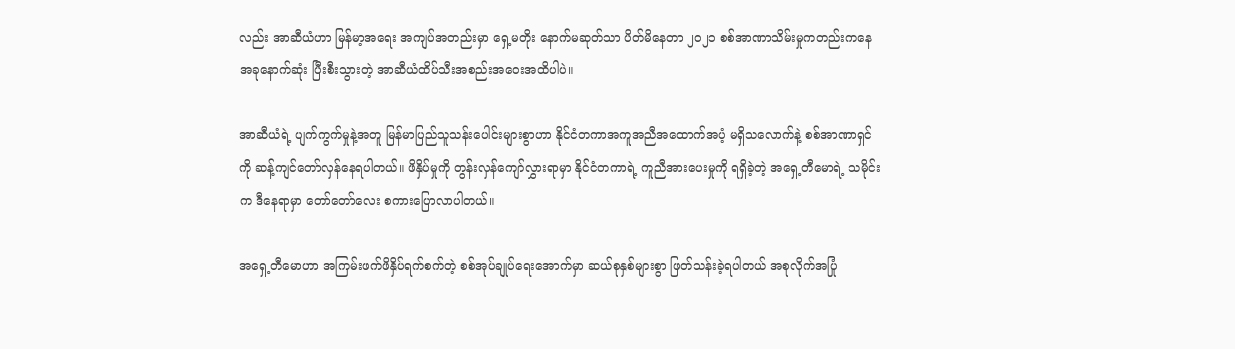လည်း အာဆီယံဟာ မြန်မာ့အရေး အကျပ်အတည်းမှာ ရှေ့မတိုး နောက်မဆုတ်သာ ပိတ်မိနေတာ ၂၀၂၁ စစ်အာဏာသိမ်းမှုကတည်းကနေ အခုနောက်ဆုံး ပြီးစီးသွားတဲ့ အာဆီယံထိပ်သီးအစည်းအဝေးအထိပါပဲ။

အာဆီယံရဲ့ ပျက်ကွက်မှုနဲ့အတူ မြန်မာပြည်သူသန်းပေါင်းများစွာဟာ နိုင်ငံတကာအကူအညီအထောက်အပံ့ မရှိသလောက်နဲ့ စစ်အာဏာရှင်ကို ဆန့်ကျင်တော်လှန်နေရပါတယ်။ ဖိနှိပ်မှုကို တွန်းလှန်ကျော်လွှားရာမှာ နိုင်ငံတကာရဲ့ ကူညီအားပေးမှုကို ရရှိခဲ့တဲ့ အရှေ့တီမောရဲ့ သမိုင်းက ဒီနေရာမှာ တော်တော်လေး စကားပြောလာပါတယ်။

အရှေ့တီမောဟာ အကြမ်းဖက်ဖိနှိပ်ရက်စက်တဲ့ စစ်အုပ်ချုပ်ရေးအောက်မှာ ဆယ်စုနှစ်များစွာ ဖြတ်သန်းခဲ့ရပါတယ် အစုလိုက်အပြုံ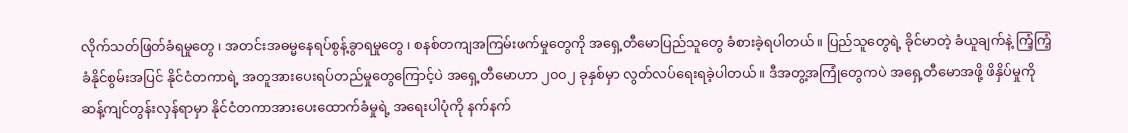လိုက်သတ်ဖြတ်ခံရမှုတွေ ၊ အတင်းအဓမ္မနေရပ်စွန့်ခွာရမှုတွေ ၊ စနစ်တကျအကြမ်းဖက်မှုတွေကို အရှေ့တီမောပြည်သူတွေ ခံစားခဲ့ရပါတယ်။ ပြည်သူတွေရဲ့ ခိုင်မာတဲ့ ခံယူချက်နဲ့ ကြံ့ကြံ့ခံနိုင်စွမ်းအပြင် နိုင်ငံတကာရဲ့ အတူအားပေးရပ်တည်မှုတွေကြောင့်ပဲ အရှေ့တီမောဟာ ၂၀၀၂ ခုနှစ်မှာ လွတ်လပ်ရေးရခဲ့ပါတယ်။ ဒီအတွ့အကြုံတွေကပဲ အရှေ့တီမောအဖို့ ဖိနှိပ်မှုကို ဆန့်ကျင်တွန်းလှန်ရာမှာ နိုင်ငံတကာအားပေးထောက်ခံမှုရဲ့ အရေးပါပုံကို နက်နက်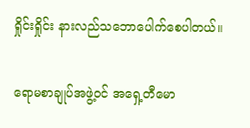ရှိုင်းရှိုင်း နားလည်သဘောပေါက်စေပါတယ်။

ရောမစာချုပ်အဖွဲ့ဝင် အရှေ့တီမော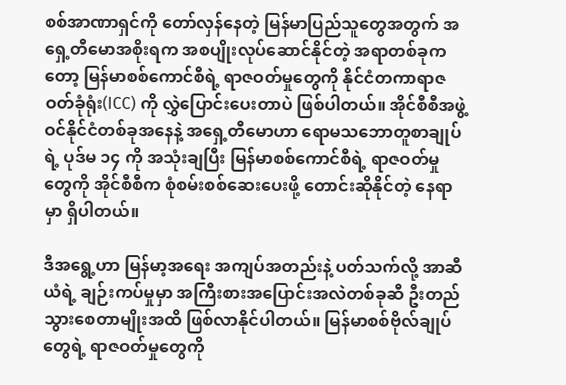စစ်အာဏာရှင်ကို တော်လှန်နေတဲ့ မြန်မာပြည်သူတွေအတွက် အရှေ့တီမောအစိုးရက အစပျိုးလုပ်ဆောင်နိုင်တဲ့ အရာတစ်ခုကတော့ မြန်မာစစ်ကောင်စီရဲ့ ရာဇဝတ်မှုတွေကို နိုင်ငံတကာရာဇဝတ်ခုံရုံး(ICC) ကို လွှဲပြောင်းပေးတာပဲ ဖြစ်ပါတယ်။ အိုင်စီစီအဖွဲ့ဝင်နိုင်ငံတစ်ခုအနေနဲ့ အရှေ့တီမောဟာ ရောမသဘောတူစာချုပ်ရဲ့ ပုဒ်မ ၁၄ ကို အသုံးချပြီး မြန်မာစစ်ကောင်စီရဲ့ ရာဇဝတ်မှုတွေကို အိုင်စီစီက စုံစမ်းစစ်ဆေးပေးဖို့ တောင်းဆိုနိုင်တဲ့ နေရာမှာ ရှိပါတယ်။

ဒီအရွေ့ဟာ မြန်မာ့အရေး အကျပ်အတည်းနဲ့ ပတ်သက်လို့ အာဆီယံရဲ့ ချဉ်းကပ်မှုမှာ အကြီးစားအပြောင်းအလဲတစ်ခုဆီ ဦးတည်သွားစေတာမျိုးအထိ ဖြစ်လာနိုင်ပါတယ်။ မြန်မာစစ်ဗိုလ်ချုပ်တွေရဲ့ ရာဇဝတ်မှုတွေကို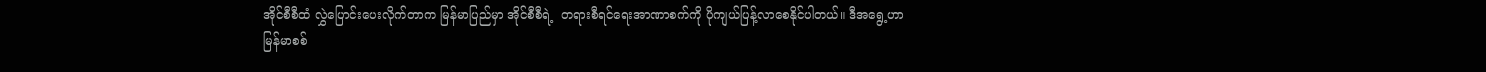အိုင်စီစီထံ လွှဲပြောင်းပေးလိုက်တာက မြန်မာပြည်မှာ အိုင်စီစီရဲ့  တရားစီရင်ရေးအာဏာစက်ကို ပိုကျယ်ပြန့်လာစေနိုင်ပါတယ်။ ဒီအရွေ့ဟာ မြန်မာစစ်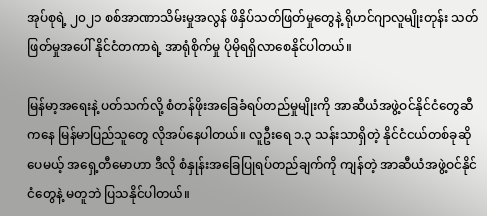အုပ်စုရဲ့ ၂၀၂၁ စစ်အာဏာသိမ်းမှုအလွန် ဖိနှိပ်သတ်ဖြတ်မှုတွေနဲ့ ရိုဟင်ဂျာလူမျိုးတုန်း သတ်ဖြတ်မှုအပေါ် နိုင်ငံတကာရဲ့ အာရုံစိုက်မှု ပိုမိုရရှိလာစေနိုင်ပါတယ်။

မြန်မာ့အရေးနဲ့ ပတ်သက်လို့ စံတန်ဖိုးအခြေခံရပ်တည်မှုမျိုးကို အာဆီယံအဖွဲ့ဝင်နိုင်ငံတွေဆီကနေ မြန်မာပြည်သူတွေ လိုအပ်နေပါတယ်။ လူဦးရေ ၁.၃ သန်းသာရှိတဲ့ နိုင်ငံငယ်တစ်ခုဆိုပေမယ့် အရှေ့တီမောဟာ ဒီလို စံနှုန်းအခြေပြုရပ်တည်ချက်ကို ကျန်တဲ့ အာဆီယံအဖွဲ့ဝင်နိုင်ငံတွေနဲ့ မတူဘဲ ပြသနိုင်ပါတယ်။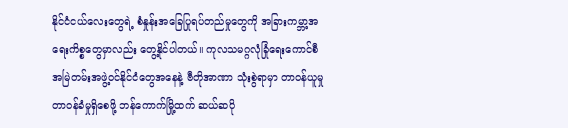နိုင်ငံငယ်လေးတွေရဲ့ စံနှုန်းအခြေပြုရပ်တည်မှုတွေကို အခြားကမ္ဘာ့အရေးကိစ္စတွေမှာလည်း တွေ့နိုင်ပါတယ်။ ကုလသမဂ္ဂလုံခြုံရေးကောင်စီအမြဲတမ်းအဖွဲ့ဝင်နိုင်ငံတွေအနေနဲ့ ဗီတိုအာဏာ သုံးစွဲရာမှာ တာဝန်ယူမှု တာဝန်ခံမှုရှိစေဖို့ ဘန်ကောက်မြို့ထက် ဆယ်ဆပို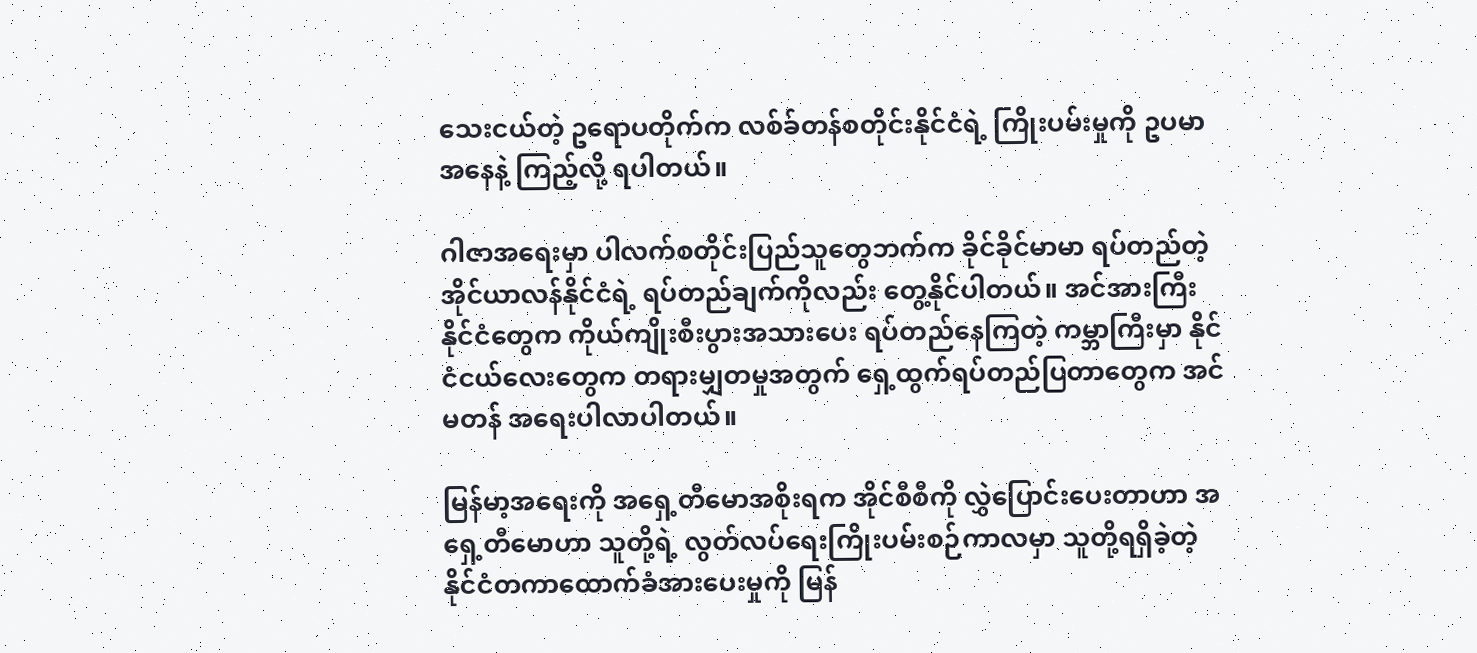သေးငယ်တဲ့ ဥရောပတိုက်က လစ်ခ်တန်စတိုင်းနိုင်ငံရဲ့ ကြိုးပမ်းမှုကို ဥပမာအနေနဲ့ ကြည့်လို့ ရပါတယ်။

ဂါဇာအရေးမှာ ပါလက်စတိုင်းပြည်သူတွေဘက်က ခိုင်ခိုင်မာမာ ရပ်တည်တဲ့ အိုင်ယာလန်နိုင်ငံရဲ့ ရပ်တည်ချက်ကိုလည်း တွေ့နိုင်ပါတယ်။ အင်အားကြီးနိုင်ငံတွေက ကိုယ်ကျိုးစီးပွားအသားပေး ရပ်တည်နေကြတဲ့ ကမ္ဘာကြီးမှာ နိုင်ငံငယ်လေးတွေက တရားမျှတမှုအတွက် ရှေ့ထွက်ရပ်တည်ပြတာတွေက အင်မတန် အရေးပါလာပါတယ်။

မြန်မာ့အရေးကို အရှေ့တီမောအစိုးရက အိုင်စီစီကို လွှဲပြောင်းပေးတာဟာ အရှေ့တီမောဟာ သူတို့ရဲ့ လွတ်လပ်ရေးကြိုးပမ်းစဉ်ကာလမှာ သူတို့ရရှိခဲ့တဲ့ နိုင်ငံတကာထောက်ခံအားပေးမှုကို မြန်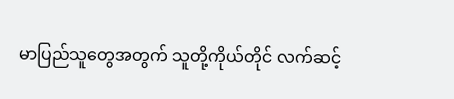မာပြည်သူတွေအတွက် သူတို့ကိုယ်တိုင် လက်ဆင့်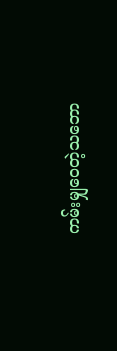ကမ်းမျှဝေတဲ့သဘော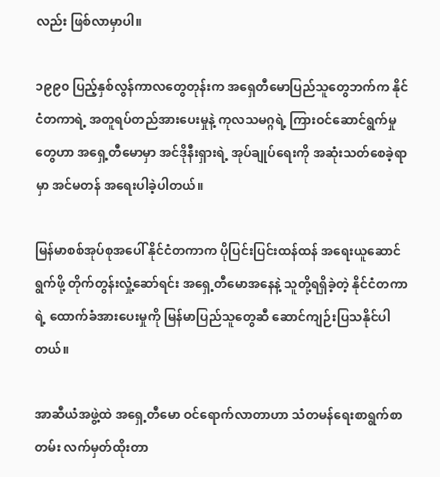လည်း ဖြစ်လာမှာပါ။

၁၉၉၀ ပြည့်နှစ်လွန်ကာလတွေတုန်းက အရှေတီမောပြည်သူတွေဘက်က နိုင်ငံတကာရဲ့ အတူရပ်တည်အားပေးမှုနဲ့ ကုလသမဂ္ဂရဲ့ ကြားဝင်ဆောင်ရွက်မှုတွေဟာ အရှေ့တီမောမှာ အင်ဒိုနီးရှားရဲ့ အုပ်ချုပ်ရေးကို အဆုံးသတ်စေခဲ့ရာမှာ အင်မတန် အရေးပါခဲ့ပါတယ်။

မြန်မာစစ်အုပ်စုအပေါ် နိုင်ငံတကာက ပိုပြင်းပြင်းထန်ထန် အရေးယူဆောင်ရွက်ဖို့ တိုက်တွန်းလှုံ့ဆော်ရင်း အရှေ့တီမောအနေနဲ့ သူတို့ရရှိခဲ့တဲ့ နိုင်ငံတကာရဲ့ ထောက်ခံအားပေးမှုကို မြန်မာပြည်သူတွေဆီ ဆောင်ကျဉ်းပြသနိုင်ပါတယ်။

အာဆီယံအဖွဲ့ထဲ အရှေ့တီမော ဝင်ရောက်လာတာဟာ သံတမန်ရေးစာရွက်စာတမ်း လက်မှတ်ထိုးတာ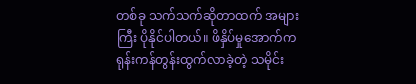တစ်ခု သက်သက်ဆိုတာထက် အများကြီး ပိုနိုင်ပါတယ်။ ဖိနှိပ်မှုအောက်က ရုန်းကန်တွန်းထွက်လာခဲ့တဲ့ သမိုင်း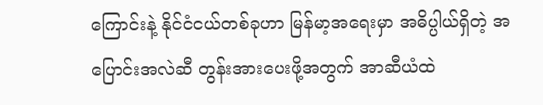ကြောင်းနဲ့ နိုင်ငံငယ်တစ်ခုဟာ မြန်မာ့အရေးမှာ အဓိပ္ပါယ်ရှိတဲ့ အပြောင်းအလဲဆီ တွန်းအားပေးဖို့အတွက် အာဆီယံထဲ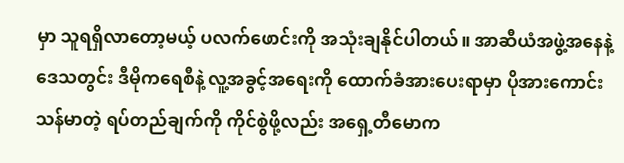မှာ သူရရှိလာတော့မယ့် ပလက်ဖောင်းကို အသုံးချနိုင်ပါတယ်။ အာဆီယံအဖွဲ့အနေနဲ့ ဒေသတွင်း ဒီမိုကရေစီနဲ့ လူ့အခွင့်အရေးကို ထောက်ခံအားပေးရာမှာ ပိုအားကောင်းသန်မာတဲ့ ရပ်တည်ချက်ကို ကိုင်စွဲဖို့လည်း အရှေ့တီမောက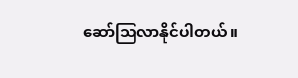ဆော်ဩလာနိုင်ပါတယ်။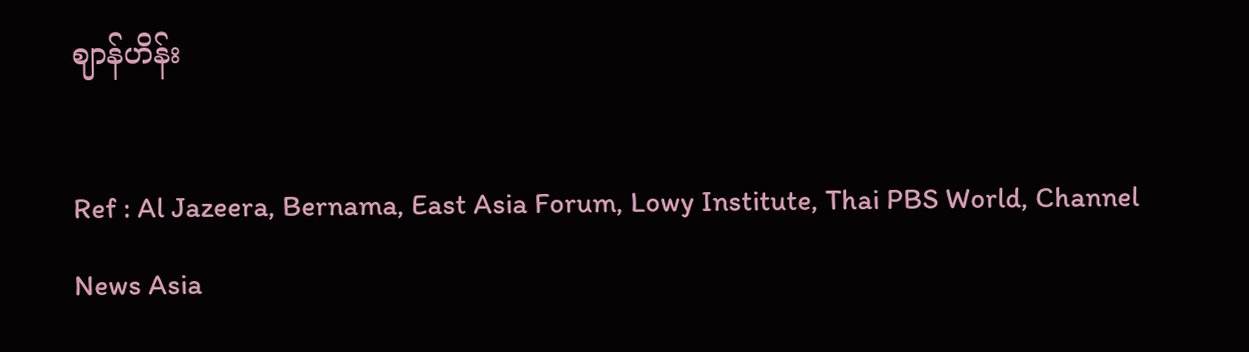ဈာန်ဟိန်း

Ref : Al Jazeera, Bernama, East Asia Forum, Lowy Institute, Thai PBS World, Channel News Asia